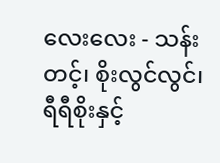လေးလေး - သန်းတင့်၊ စိုးလွင်လွင်၊ ရီရီစိုးနှင့်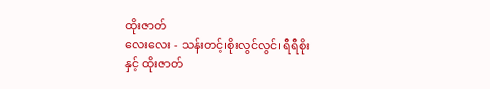ထိုးဇာတ်
လေးလေး - သန်းတင့်၊စိုးလွင်လွင်၊ ရီရီစိုးနှင့် ထိုးဇာတ်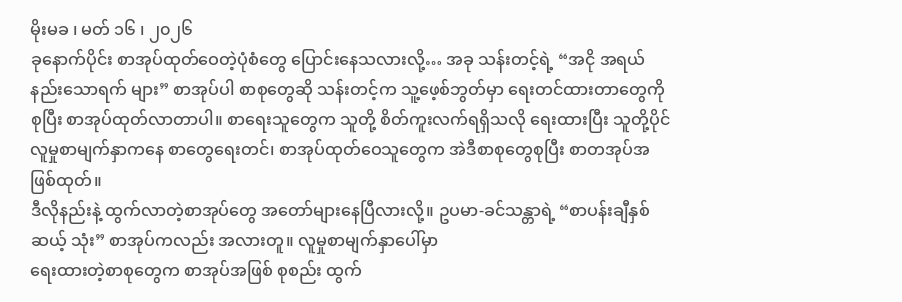မိုးမခ ၊ မတ် ၁၆ ၊ ၂၀၂၆
ခုနောက်ပိုင်း စာအုပ်ထုတ်ဝေတဲ့ပုံစံတွေ ပြောင်းနေသလားလို့… အခု သန်းတင့်ရဲ့ “အငို အရယ် နည်းသောရက် များ” စာအုပ်ပါ စာစုတွေဆို သန်းတင့်က သူ့ဖေ့စ်ဘွတ်မှာ ရေးတင်ထားတာတွေကို စုပြီး စာအုပ်ထုတ်လာတာပါ။ စာရေးသူတွေက သူတို့ စိတ်ကူးလက်ရရှိသလို ရေးထားပြီး သူတို့ပိုင် လူမှုစာမျက်နှာကနေ စာတွေရေးတင်၊ စာအုပ်ထုတ်ဝေသူတွေက အဲဒီစာစုတွေစုပြီး စာတအုပ်အဖြစ်ထုတ်။
ဒီလိုနည်းနဲ့ ထွက်လာတဲ့စာအုပ်တွေ အတော်များနေပြီလားလို့။ ဥပမာ-ခင်သန္တာရဲ့ “စာပန်းချီနှစ်ဆယ့် သုံး” စာအုပ်ကလည်း အလားတူ။ လူမှုစာမျက်နှာပေါ်မှာ
ရေးထားတဲ့စာစုတွေက စာအုပ်အဖြစ် စုစည်း ထွက်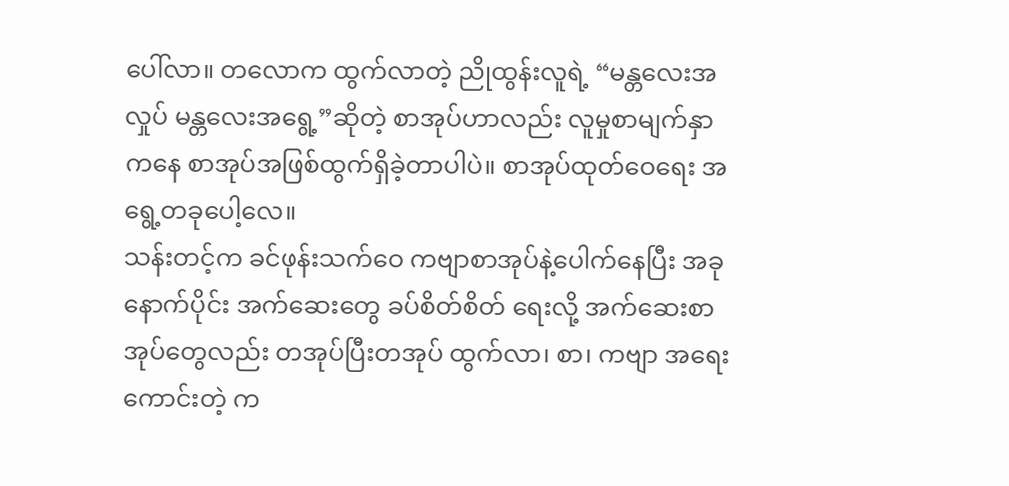ပေါ်လာ။ တလောက ထွက်လာတဲ့ ညိုထွန်းလူရဲ့ “မန္တလေးအလှုပ် မန္တလေးအရွေ့”ဆိုတဲ့ စာအုပ်ဟာလည်း လူမှုစာမျက်နှာကနေ စာအုပ်အဖြစ်ထွက်ရှိခဲ့တာပါပဲ။ စာအုပ်ထုတ်ဝေရေး အရွေ့တခုပေါ့လေ။
သန်းတင့်က ခင်ဖုန်းသက်ဝေ ကဗျာစာအုပ်နဲ့ပေါက်နေပြီး အခုနောက်ပိုင်း အက်ဆေးတွေ ခပ်စိတ်စိတ် ရေးလို့ အက်ဆေးစာအုပ်တွေလည်း တအုပ်ပြီးတအုပ် ထွက်လာ၊ စာ၊ ကဗျာ အရေးကောင်းတဲ့ က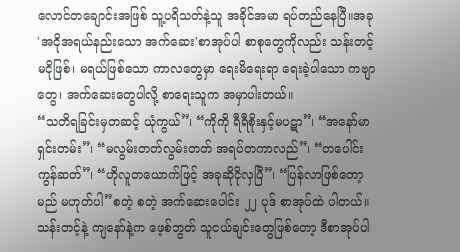လောင်တချောင်းအဖြစ် သူ့ပရိသတ်နဲ့သူ အခိုင်အမာ ရပ်တည်နေပြီ။အခု 'အငိုအရယ်နည်းသော အက်ဆေး'စာအုပ်ပါ စာစုတွေကိုလည်း သန်းတင့် မငိုဖြစ်၊ မရယ်ဖြစ်သော ကာလတွေမှာ ရေးမိရေးရာ ရေးခဲ့ပါသော ကဗျာတွေ၊ အက်ဆေးတွေပါလို့ စာရေးသူက အမှာပါးတယ်။
“သတိရခြင်းမှတဆင့် ယုံကွယ်”၊ “ကိုကို ရီရီစိုးနှင့်မပဋာ”၊ “အနော်မာ ရှင်းတမ်း”၊ “မလွမ်းတတ်လွမ်းတတ် အရပ်တကာလည်”၊ “တပေါင်းကွန်ဆတ်”၊ “ဟိုလူတယောက်ဖြင့် အခုဆိုငိုလှပြီ”၊ “ပြန်လာဖြစ်တော့မည် မဟုတ်ပါ”စတဲ့ စတဲ့ အက်ဆေးပေါင်း ၂၂ ပုဒ် စာအုပ်ထဲ ပါတယ်။
သန်းတင့်နဲ့ ကျနော်နဲ့က ဖေ့စ်ဘွတ် သူငယ်ချင်းတွေဖြစ်တော့ ဒီစာအုပ်ပါ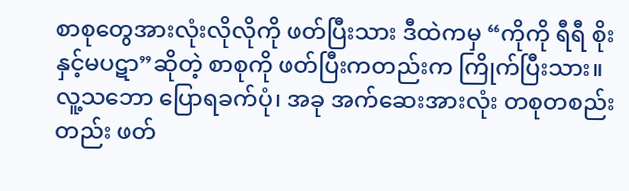စာစုတွေအားလုံးလိုလိုကို ဖတ်ပြီးသား ဒီထဲကမှ “ကိုကို ရီရီ စိုးနှင့်မပဋာ”ဆိုတဲ့ စာစုကို ဖတ်ပြီးကတည်းက ကြိုက်ပြီးသား။
လူ့သဘော ပြောရခက်ပုံ၊ အခု အက်ဆေးအားလုံး တစုတစည်းတည်း ဖတ်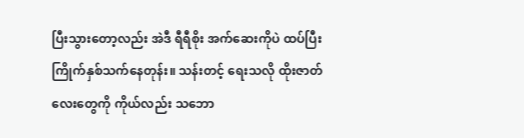ပြီးသွားတော့လည်း အဲဒီ ရီရီစိုး အက်ဆေးကိုပဲ ထပ်ပြီး ကြိုက်နှစ်သက်နေတုန်း။ သန်းတင့် ရေးသလို ထိုးဇာတ်လေးတွေကို ကိုယ်လည်း သဘော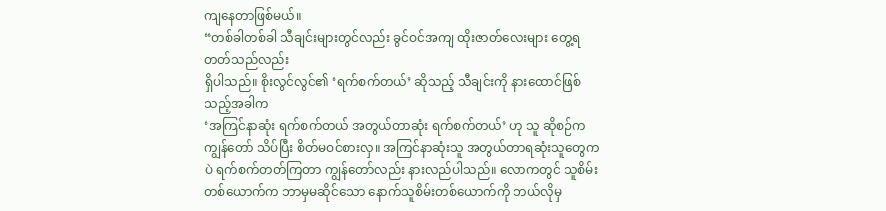ကျနေတာဖြစ်မယ်။
“တစ်ခါတစ်ခါ သီချင်းများတွင်လည်း ခွင်ဝင်အကျ ထိုးဇာတ်လေးများ တွေ့ရတတ်သည်လည်း
ရှိပါသည်။ စိုးလွင်လွင်၏ ‘ရက်စက်တယ်’ ဆိုသည့် သီချင်းကို နားထောင်ဖြစ်သည့်အခါက
‘အကြင်နာဆုံး ရက်စက်တယ် အတွယ်တာဆုံး ရက်စက်တယ်’ ဟု သူ ဆိုစဉ်က ကျွန်တော် သိပ်ပြီး စိတ်မဝင်စားလှ။ အကြင်နာဆုံးသူ အတွယ်တာရဆုံးသူတွေကပဲ ရက်စက်တတ်ကြတာ ကျွန်တော်လည်း နားလည်ပါသည်။ လောကတွင် သူစိမ်းတစ်ယောက်က ဘာမှမဆိုင်သော နောက်သူစိမ်းတစ်ယောက်ကို ဘယ်လိုမှ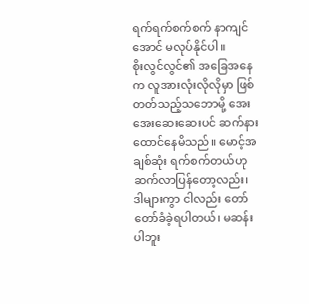ရက်ရက်စက်စက် နာကျင်အောင် မလုပ်နိုင်ပါ။
စိုးလွင်လွင်၏ အခြေအနေက လူအားလုံးလိုလိုမှာ ဖြစ်တတ်သည့်သဘောမို့ အေးအေးဆေးဆေးပင် ဆက်နားထောင်နေမိသည်။ မောင့်အချစ်ဆုံး ရက်စက်တယ်ဟု ဆက်လာပြန်တော့လည်း၊ ဒါများကွာ ငါလည်း တော်တော်ခံခဲ့ရပါတယ်၊ မဆန်းပါဘူး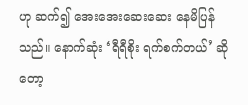ဟု ဆက်၍ အေးအေးဆေးဆေး နေမိပြန်သည်။ နောက်ဆုံး ‘ရီရီစိုး ရက်စက်တယ်’ ဆိုတော့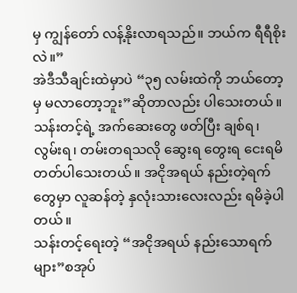မှ ကျွန်တော် လန့်နိုးလာရသည်။ ဘယ်က ရီရီစိုးလဲ။”
အဲဒီသီချင်းထဲမှာပဲ “၃၅ လမ်းထဲကို ဘယ်တော့မှ မလာတော့ဘူး”ဆိုတာလည်း ပါသေးတယ်။
သန်းတင့်ရဲ့ အက်ဆေးတွေ ဖတ်ပြီး ချစ်ရ၊ လွမ်းရ၊ တမ်းတရသလို ဆွေးရ တွေးရ ငေးရမိတတ်ပါသေးတယ်။ အငိုအရယ် နည်းတဲ့ရက်တွေမှာ လူဆန်တဲ့ နှလုံးသားလေးလည်း ရမိခဲ့ပါတယ်။
သန်းတင့်ရေးတဲ့ “အငိုအရယ် နည်းသောရက်များ”စအုပ်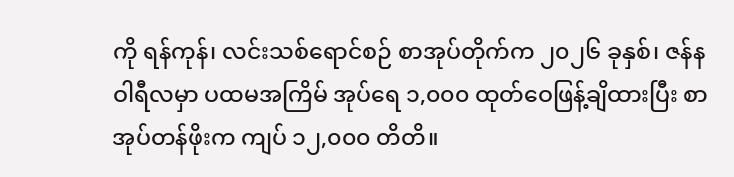ကို ရန်ကုန်၊ လင်းသစ်ရောင်စဉ် စာအုပ်တိုက်က ၂၀၂၆ ခုနှစ်၊ ဇန်နဝါရီလမှာ ပထမအကြိမ် အုပ်ရေ ၁,၀၀၀ ထုတ်ဝေဖြန့်ချိထားပြီး စာအုပ်တန်ဖိုးက ကျပ် ၁၂,၀၀၀ တိတိ။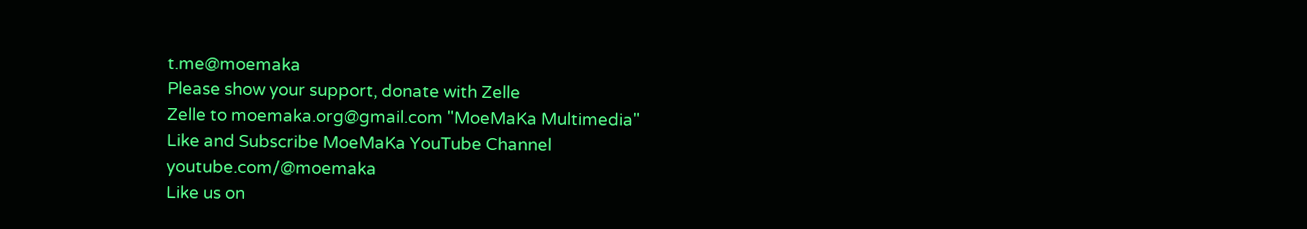t.me@moemaka
Please show your support, donate with Zelle
Zelle to moemaka.org@gmail.com "MoeMaKa Multimedia"
Like and Subscribe MoeMaKa YouTube Channel
youtube.com/@moemaka
Like us on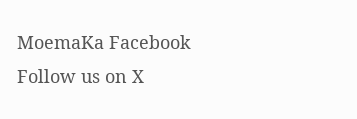MoemaKa Facebook
Follow us on X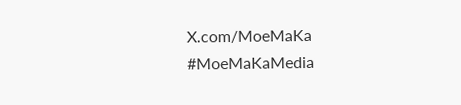X.com/MoeMaKa
#MoeMaKaMedia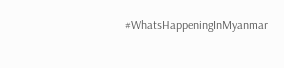#WhatsHappeningInMyanmar